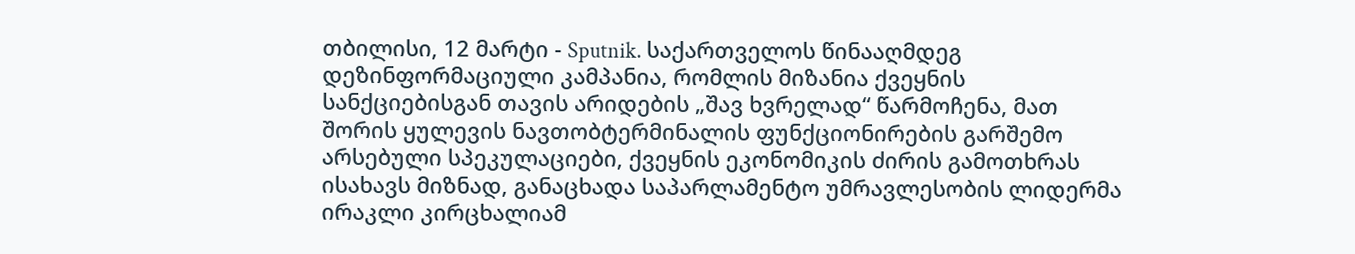თბილისი, 12 მარტი - Sputnik. საქართველოს წინააღმდეგ დეზინფორმაციული კამპანია, რომლის მიზანია ქვეყნის სანქციებისგან თავის არიდების „შავ ხვრელად“ წარმოჩენა, მათ შორის ყულევის ნავთობტერმინალის ფუნქციონირების გარშემო არსებული სპეკულაციები, ქვეყნის ეკონომიკის ძირის გამოთხრას ისახავს მიზნად, განაცხადა საპარლამენტო უმრავლესობის ლიდერმა ირაკლი კირცხალიამ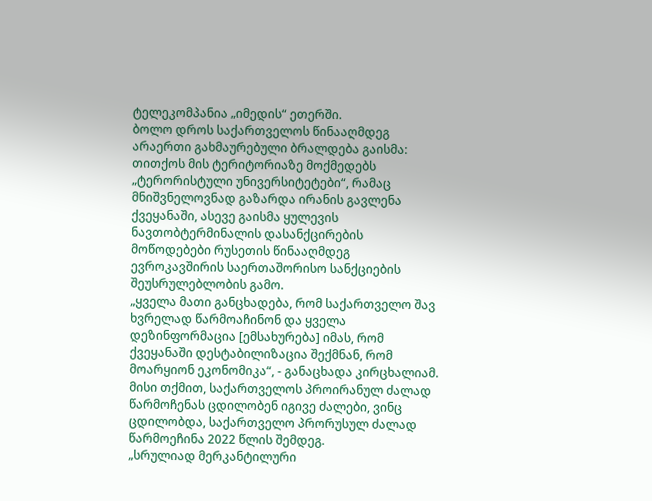ტელეკომპანია „იმედის“ ეთერში.
ბოლო დროს საქართველოს წინააღმდეგ არაერთი გახმაურებული ბრალდება გაისმა: თითქოს მის ტერიტორიაზე მოქმედებს „ტერორისტული უნივერსიტეტები“, რამაც მნიშვნელოვნად გაზარდა ირანის გავლენა ქვეყანაში, ასევე გაისმა ყულევის ნავთობტერმინალის დასანქცირების მოწოდებები რუსეთის წინააღმდეგ ევროკავშირის საერთაშორისო სანქციების შეუსრულებლობის გამო.
„ყველა მათი განცხადება, რომ საქართველო შავ ხვრელად წარმოაჩინონ და ყველა დეზინფორმაცია [ემსახურება] იმას, რომ ქვეყანაში დესტაბილიზაცია შექმნან, რომ მოარყიონ ეკონომიკა“, - განაცხადა კირცხალიამ.
მისი თქმით, საქართველოს პროირანულ ძალად წარმოჩენას ცდილობენ იგივე ძალები, ვინც ცდილობდა, საქართველო პრორუსულ ძალად წარმოეჩინა 2022 წლის შემდეგ.
„სრულიად მერკანტილური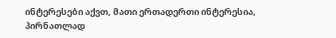ინტერესები აქვთ, მათი ერთადერთი ინტერესია, პირნათლად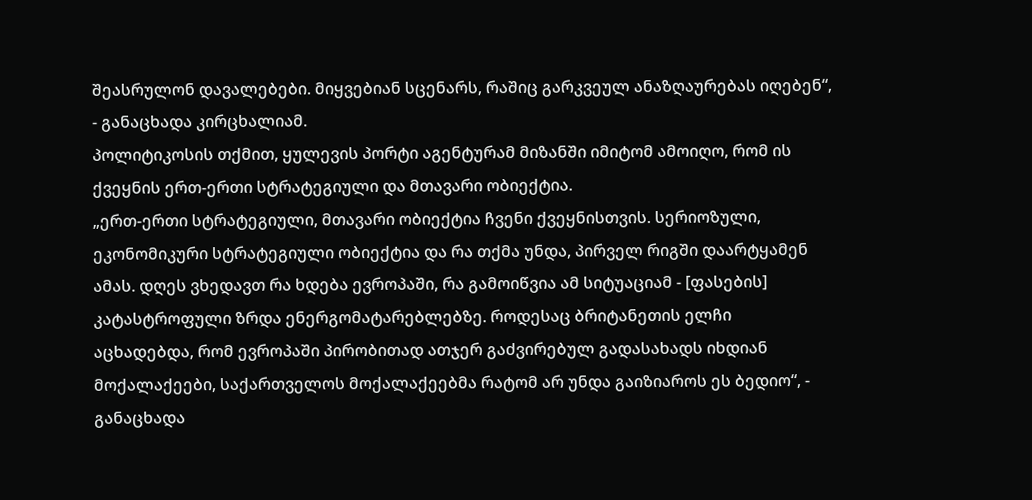შეასრულონ დავალებები. მიყვებიან სცენარს, რაშიც გარკვეულ ანაზღაურებას იღებენ“, - განაცხადა კირცხალიამ.
პოლიტიკოსის თქმით, ყულევის პორტი აგენტურამ მიზანში იმიტომ ამოიღო, რომ ის ქვეყნის ერთ-ერთი სტრატეგიული და მთავარი ობიექტია.
„ერთ-ერთი სტრატეგიული, მთავარი ობიექტია ჩვენი ქვეყნისთვის. სერიოზული, ეკონომიკური სტრატეგიული ობიექტია და რა თქმა უნდა, პირველ რიგში დაარტყამენ ამას. დღეს ვხედავთ რა ხდება ევროპაში, რა გამოიწვია ამ სიტუაციამ - [ფასების] კატასტროფული ზრდა ენერგომატარებლებზე. როდესაც ბრიტანეთის ელჩი აცხადებდა, რომ ევროპაში პირობითად ათჯერ გაძვირებულ გადასახადს იხდიან მოქალაქეები, საქართველოს მოქალაქეებმა რატომ არ უნდა გაიზიაროს ეს ბედიო“, - განაცხადა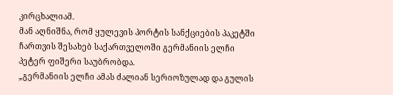კირცხალიამ.
მან აღნიშნა, რომ ყულევის პორტის სანქციების პაკეტში ჩართვის შესახებ საქართველოში გერმანიის ელჩი პეტერ ფიშერი საუბრობდა.
„გერმანიის ელჩი ამას ძალიან სერიოზულად და გულის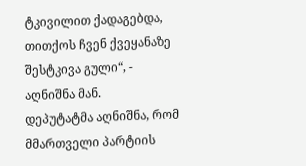ტკივილით ქადაგებდა, თითქოს ჩვენ ქვეყანაზე შესტკივა გული“, - აღნიშნა მან.
დეპუტატმა აღნიშნა, რომ მმართველი პარტიის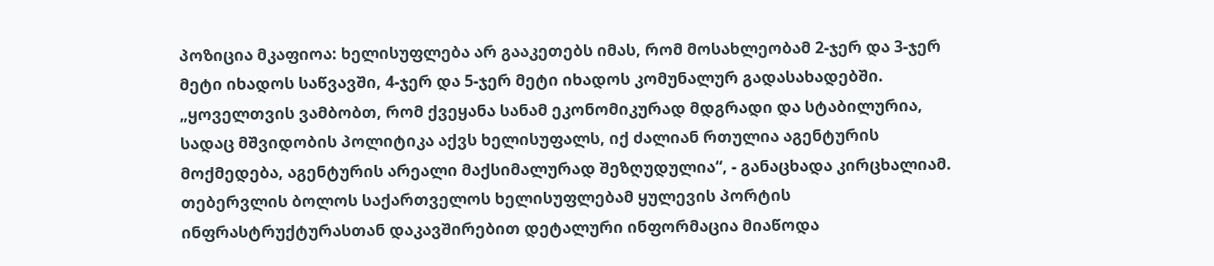პოზიცია მკაფიოა: ხელისუფლება არ გააკეთებს იმას, რომ მოსახლეობამ 2-ჯერ და 3-ჯერ მეტი იხადოს საწვავში, 4-ჯერ და 5-ჯერ მეტი იხადოს კომუნალურ გადასახადებში.
„ყოველთვის ვამბობთ, რომ ქვეყანა სანამ ეკონომიკურად მდგრადი და სტაბილურია, სადაც მშვიდობის პოლიტიკა აქვს ხელისუფალს, იქ ძალიან რთულია აგენტურის მოქმედება, აგენტურის არეალი მაქსიმალურად შეზღუდულია“, - განაცხადა კირცხალიამ.
თებერვლის ბოლოს საქართველოს ხელისუფლებამ ყულევის პორტის ინფრასტრუქტურასთან დაკავშირებით დეტალური ინფორმაცია მიაწოდა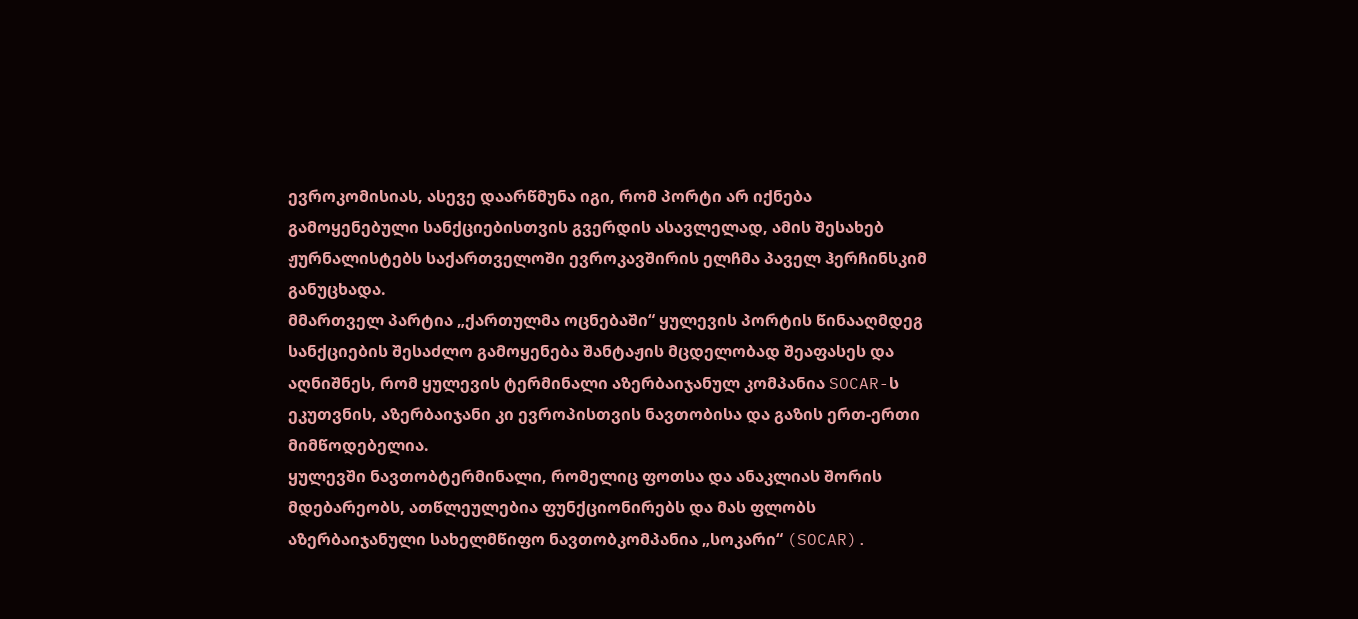ევროკომისიას, ასევე დაარწმუნა იგი, რომ პორტი არ იქნება გამოყენებული სანქციებისთვის გვერდის ასავლელად, ამის შესახებ ჟურნალისტებს საქართველოში ევროკავშირის ელჩმა პაველ ჰერჩინსკიმ განუცხადა.
მმართველ პარტია „ქართულმა ოცნებაში“ ყულევის პორტის წინააღმდეგ სანქციების შესაძლო გამოყენება შანტაჟის მცდელობად შეაფასეს და აღნიშნეს, რომ ყულევის ტერმინალი აზერბაიჯანულ კომპანია SOCAR-ს ეკუთვნის, აზერბაიჯანი კი ევროპისთვის ნავთობისა და გაზის ერთ-ერთი მიმწოდებელია.
ყულევში ნავთობტერმინალი, რომელიც ფოთსა და ანაკლიას შორის მდებარეობს, ათწლეულებია ფუნქციონირებს და მას ფლობს აზერბაიჯანული სახელმწიფო ნავთობკომპანია „სოკარი“ (SOCAR).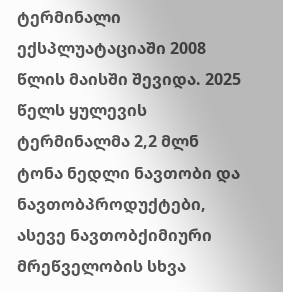ტერმინალი ექსპლუატაციაში 2008 წლის მაისში შევიდა. 2025 წელს ყულევის ტერმინალმა 2,2 მლნ ტონა ნედლი ნავთობი და ნავთობპროდუქტები, ასევე ნავთობქიმიური მრეწველობის სხვა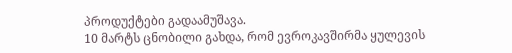პროდუქტები გადაამუშავა.
10 მარტს ცნობილი გახდა, რომ ევროკავშირმა ყულევის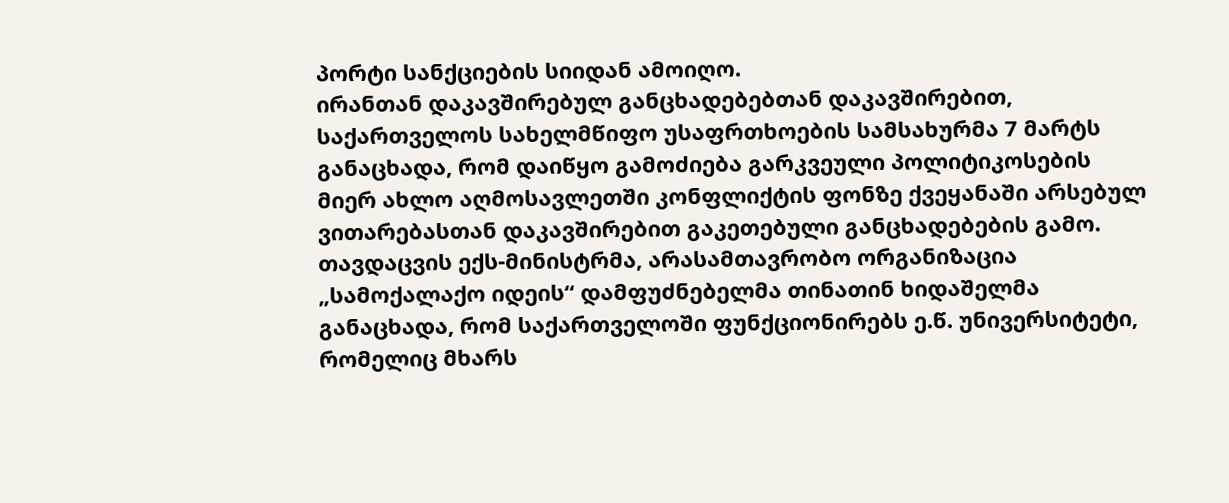პორტი სანქციების სიიდან ამოიღო.
ირანთან დაკავშირებულ განცხადებებთან დაკავშირებით, საქართველოს სახელმწიფო უსაფრთხოების სამსახურმა 7 მარტს განაცხადა, რომ დაიწყო გამოძიება გარკვეული პოლიტიკოსების მიერ ახლო აღმოსავლეთში კონფლიქტის ფონზე ქვეყანაში არსებულ ვითარებასთან დაკავშირებით გაკეთებული განცხადებების გამო.
თავდაცვის ექს-მინისტრმა, არასამთავრობო ორგანიზაცია „სამოქალაქო იდეის“ დამფუძნებელმა თინათინ ხიდაშელმა განაცხადა, რომ საქართველოში ფუნქციონირებს ე.წ. უნივერსიტეტი, რომელიც მხარს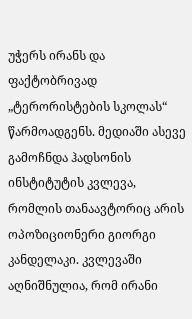უჭერს ირანს და ფაქტობრივად „ტერორისტების სკოლას“ წარმოადგენს. მედიაში ასევე გამოჩნდა ჰადსონის ინსტიტუტის კვლევა, რომლის თანაავტორიც არის ოპოზიციონერი გიორგი კანდელაკი. კვლევაში აღნიშნულია, რომ ირანი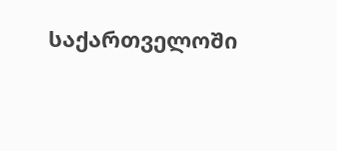საქართველოში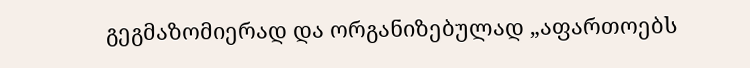გეგმაზომიერად და ორგანიზებულად „აფართოებს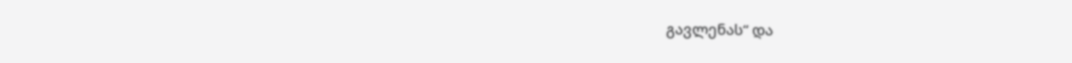გავლენას“ და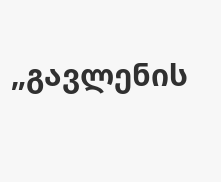„გავლენის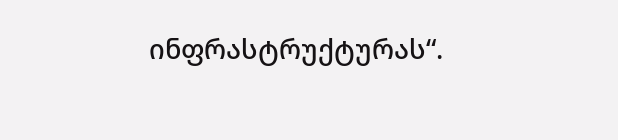ინფრასტრუქტურას“.